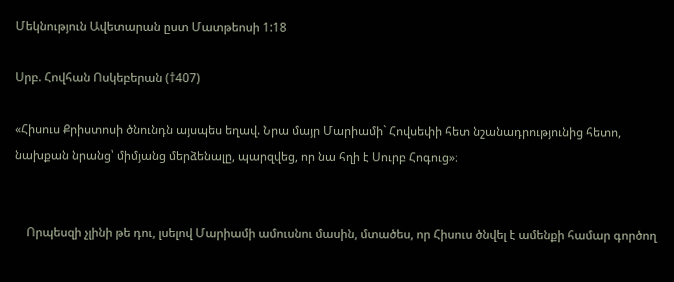Մեկնություն Ավետարան ըստ Մատթեոսի 1:18

Սրբ. Հովհան Ոսկեբերան (†407)

«Հիսուս Քրիստոսի ծնունդն այսպես եղավ. Նրա մայր Մարիամի` Հովսեփի հետ նշանադրությունից հետո, նախքան նրանց՝ միմյանց մերձենալը, պարզվեց, որ նա հղի է Սուրբ Հոգուց»։


    Որպեսզի չլինի թե դու, լսելով Մարիամի ամուսնու մասին, մտածես, որ Հիսուս ծնվել է ամենքի համար գործող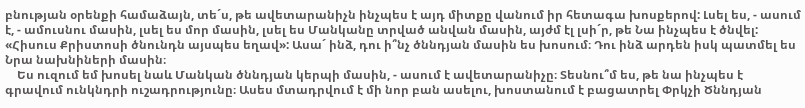բնության օրենքի համաձայն, տե´ս, թե ավետարանիչն ինչպես է այդ միտքը վանում իր հետագա խոսքերով: Լսել ես, - ասում է, - ամուսնու մասին, լսել ես մոր մասին, լսել ես Մանկանը տրված անվան մասին, այժմ էլ լսի´ր, թե Նա ինչպես է ծնվել: «Հիսուս Քրիստոսի ծնունդն այսպես եղավ»: Ասա´ ինձ, դու ի՞նչ ծննդյան մասին ես խոսում։ Դու ինձ արդեն իսկ պատմել ես Նրա նախնիների մասին։
    Ես ուզում եմ խոսել նաև Մանկան ծննդյան կերպի մասին, - ասում է ավետարանիչը։ Տեսնու՞մ ես, թե նա ինչպես է գրավում ունկնդրի ուշադրությունը։ Ասես մտադրվում է մի նոր բան ասելու, խոստանում է բացատրել Փրկչի Ծննդյան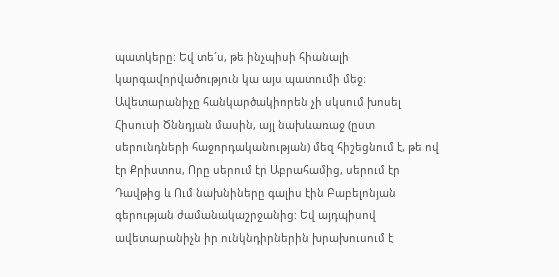պատկերը։ Եվ տե´ս, թե ինչպիսի հիանալի կարգավորվածություն կա այս պատումի մեջ։ Ավետարանիչը հանկարծակիորեն չի սկսում խոսել Հիսուսի Ծննդյան մասին, այլ նախևառաջ (ըստ սերունդների հաջորդականության) մեզ հիշեցնում է, թե ով էր Քրիստոս, Որը սերում էր Աբրահամից, սերում էր Դավթից և Ում նախնիները գալիս էին Բաբելոնյան գերության ժամանակաշրջանից: Եվ այդպիսով ավետարանիչն իր ունկնդիրներին խրախուսում է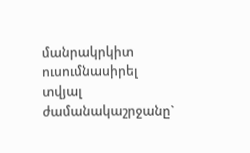մանրակրկիտ ուսումնասիրել տվյալ ժամանակաշրջանը`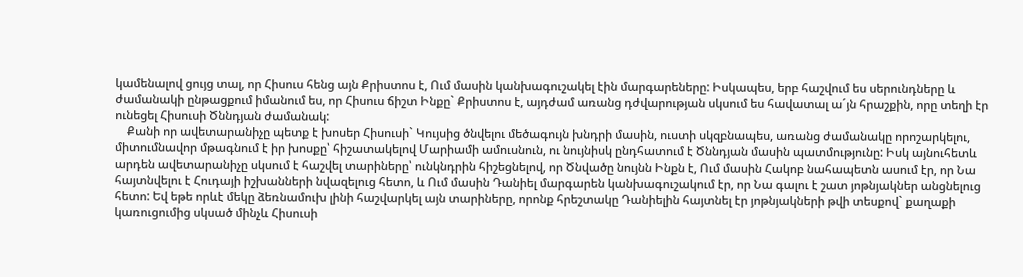կամենալով ցույց տալ, որ Հիսուս հենց այն Քրիստոս է, Ում մասին կանխագուշակել էին մարգարեները: Իսկապես, երբ հաշվում ես սերունդները և ժամանակի ընթացքում իմանում ես, որ Հիսուս ճիշտ Ինքը` Քրիստոս է, այդժամ առանց դժվարության սկսում ես հավատալ ա´յն հրաշքին, որը տեղի էր ունեցել Հիսուսի Ծննդյան ժամանակ:
    Քանի որ ավետարանիչը պետք է խոսեր Հիսուսի` Կույսից ծնվելու մեծագույն խնդրի մասին, ուստի սկզբնապես, առանց ժամանակը որոշարկելու, միտումնավոր մթագնում է իր խոսքը՝ հիշատակելով Մարիամի ամուսնուն, ու նույնիսկ ընդհատում է Ծննդյան մասին պատմությունը: Իսկ այնուհետև արդեն ավետարանիչը սկսում է հաշվել տարիները՝ ունկնդրին հիշեցնելով, որ Ծնվածը նույնն Ինքն է, Ում մասին Հակոբ նահապետն ասում էր, որ Նա հայտնվելու է Հուդայի իշխանների նվազելուց հետո, և Ում մասին Դանիել մարգարեն կանխագուշակում էր, որ Նա գալու է շատ յոթնյակներ անցնելուց հետո: Եվ եթե որևէ մեկը ձեռնամուխ լինի հաշվարկել այն տարիները, որոնք հրեշտակը Դանիելին հայտնել էր յոթնյակների թվի տեսքով` քաղաքի կառուցումից սկսած մինչև Հիսուսի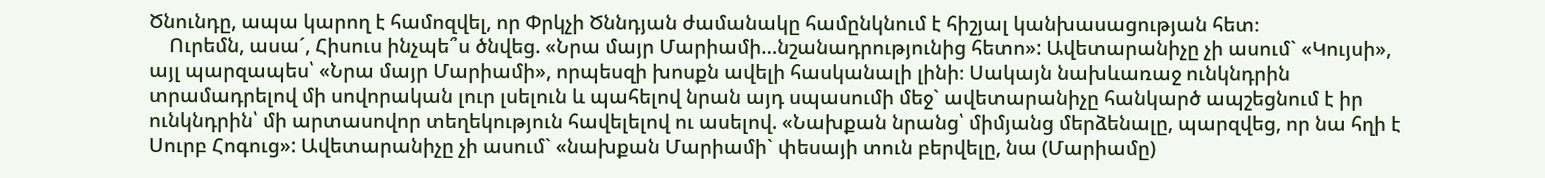Ծնունդը, ապա կարող է համոզվել, որ Փրկչի Ծննդյան ժամանակը համընկնում է հիշյալ կանխասացության հետ։
    Ուրեմն, ասա´, Հիսուս ինչպե՞ս ծնվեց. «Նրա մայր Մարիամի…նշանադրությունից հետո»: Ավետարանիչը չի ասում` «Կույսի», այլ պարզապես՝ «Նրա մայր Մարիամի», որպեսզի խոսքն ավելի հասկանալի լինի։ Սակայն նախևառաջ ունկնդրին տրամադրելով մի սովորական լուր լսելուն և պահելով նրան այդ սպասումի մեջ` ավետարանիչը հանկարծ ապշեցնում է իր ունկնդրին՝ մի արտասովոր տեղեկություն հավելելով ու ասելով. «Նախքան նրանց՝ միմյանց մերձենալը, պարզվեց, որ նա հղի է Սուրբ Հոգուց»: Ավետարանիչը չի ասում` «նախքան Մարիամի` փեսայի տուն բերվելը, նա (Մարիամը)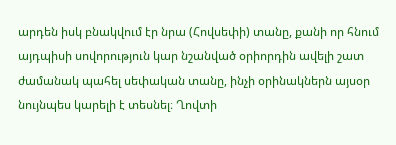արդեն իսկ բնակվում էր նրա (Հովսեփի) տանը, քանի որ հնում այդպիսի սովորություն կար նշանված օրիորդին ավելի շատ ժամանակ պահել սեփական տանը, ինչի օրինակներն այսօր նույնպես կարելի է տեսնել։ Ղովտի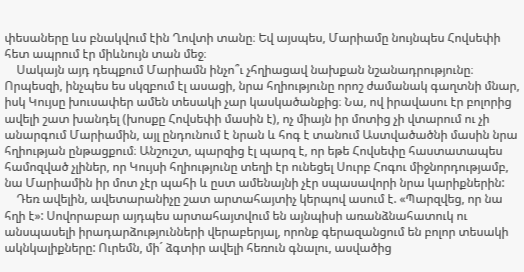փեսաները ևս բնակվում էին Ղովտի տանը։ Եվ այսպես, Մարիամը նույնպես Հովսեփի հետ ապրում էր միևնույն տան մեջ։
    Սակայն այդ դեպքում Մարիամն ինչո՞ւ չհղիացավ նախքան նշանադրությունը։ Որպեսզի, ինչպես ես սկզբում էլ ասացի, նրա հղիությունը որոշ ժամանակ գաղտնի մնար, իսկ Կույսը խուսափեր ամեն տեսակի չար կասկածանքից։ Նա, ով իրավասու էր բոլորից ավելի շատ խանդել (խոսքը Հովսեփի մասին է), ոչ միայն իր մոտից չի վտարում ու չի անարգում Մարիամին, այլ ընդունում է նրան և հոգ է տանում Աստվածածնի մասին նրա հղիության ընթացքում։ Անշուշտ, պարզից էլ պարզ է, որ եթե Հովսեփը հաստատապես համոզված չլիներ, որ Կույսի հղիությունը տեղի էր ունեցել Սուրբ Հոգու միջնորդությամբ, նա Մարիամին իր մոտ չէր պահի և ըստ ամենայնի չէր սպասավորի նրա կարիքներին:
    Դեռ ավելին, ավետարանիչը շատ արտահայտիչ կերպով ասում է. «Պարզվեց, որ նա հղի է»: Սովորաբար այդպես արտահայտվում են այնպիսի առանձնահատուկ ու անսպասելի իրադարձությունների վերաբերյալ, որոնք գերազանցում են բոլոր տեսակի ակնկալիքները: Ուրեմն, մի´ ձգտիր ավելի հեռուն գնալու, ասվածից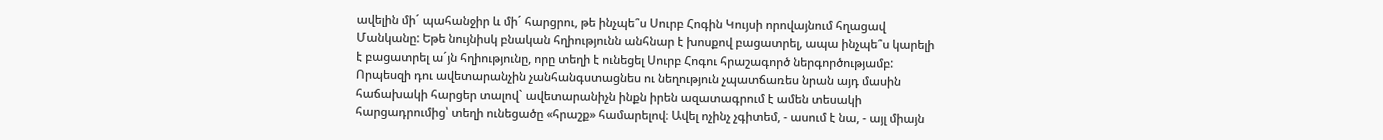ավելին մի´ պահանջիր և մի´ հարցրու, թե ինչպե՞ս Սուրբ Հոգին Կույսի որովայնում հղացավ Մանկանը: Եթե նույնիսկ բնական հղիությունն անհնար է խոսքով բացատրել, ապա ինչպե՞ս կարելի է բացատրել ա´յն հղիությունը, որը տեղի է ունեցել Սուրբ Հոգու հրաշագործ ներգործությամբ: Որպեսզի դու ավետարանչին չանհանգստացնես ու նեղություն չպատճառես նրան այդ մասին հաճախակի հարցեր տալով` ավետարանիչն ինքն իրեն ազատագրում է ամեն տեսակի հարցադրումից՝ տեղի ունեցածը «հրաշք» համարելով։ Ավել ոչինչ չգիտեմ, - ասում է նա, - այլ միայն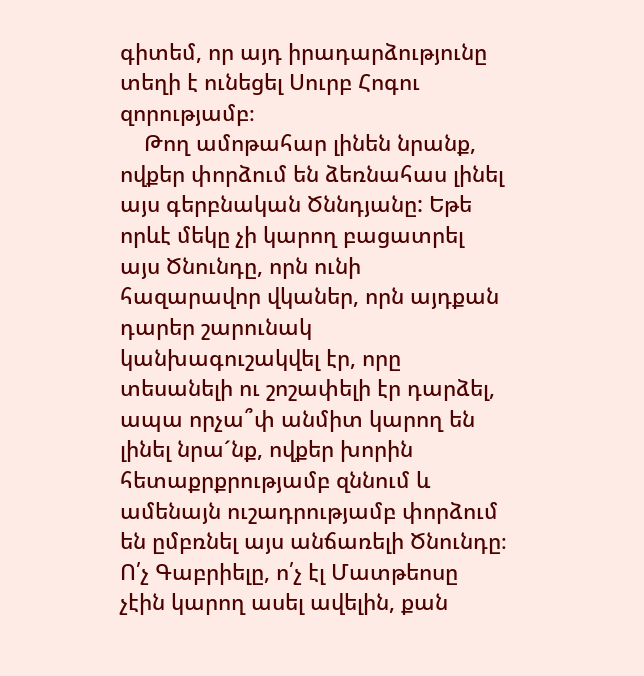գիտեմ, որ այդ իրադարձությունը տեղի է ունեցել Սուրբ Հոգու զորությամբ։
    Թող ամոթահար լինեն նրանք, ովքեր փորձում են ձեռնահաս լինել այս գերբնական Ծննդյանը: Եթե որևէ մեկը չի կարող բացատրել այս Ծնունդը, որն ունի հազարավոր վկաներ, որն այդքան դարեր շարունակ կանխագուշակվել էր, որը տեսանելի ու շոշափելի էր դարձել, ապա որչա՞փ անմիտ կարող են լինել նրա´նք, ովքեր խորին հետաքրքրությամբ զննում և ամենայն ուշադրությամբ փորձում են ըմբռնել այս անճառելի Ծնունդը։ Ո՛չ Գաբրիելը, ո՛չ էլ Մատթեոսը չէին կարող ասել ավելին, քան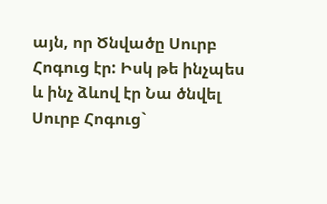այն, որ Ծնվածը Սուրբ Հոգուց էր: Իսկ թե ինչպես և ինչ ձևով էր Նա ծնվել Սուրբ Հոգուց`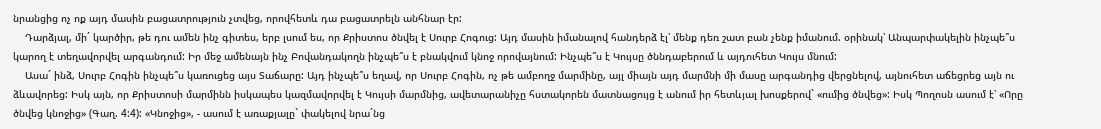նրանցից ոչ ոք այդ մասին բացատրություն չտվեց, որովհետև դա բացատրելն անհնար էր:
    Դարձյալ, մի´ կարծիր, թե դու ամեն ինչ գիտես, երբ լսում ես, որ Քրիստոս ծնվել է Սուրբ Հոգուց: Այդ մասին իմանալով հանդերձ էլ՝ մենք դեռ շատ բան չենք իմանում. օրինակ՝ Անպարփակելին ինչպե՞ս կարող է տեղավորվել արգանդում: Իր մեջ ամենայն ինչ Բովանդակողն ինչպե՞ս է բնակվում կնոջ որովայնում: Ինչպե՞ս է Կույսը ծննդաբերում և այդուհետ Կույս մնում:
    Ասա´ ինձ, Սուրբ Հոգին ինչպե՞ս կառուցեց այս Տաճարը: Այդ ինչպե՞ս եղավ, որ Սուրբ Հոգին, ոչ թե ամբողջ մարմինը, այլ միայն այդ մարմնի մի մասը արգանդից վերցնելով, այնուհետ աճեցրեց այն ու ձևավորեց: Իսկ այն, որ Քրիստոսի մարմինն իսկապես կազմավորվել է Կույսի մարմնից, ավետարանիչը հստակորեն մատնացույց է անում իր հետևյալ խոսքերով` «ումից ծնվեց»: Իսկ Պողոսն ասում է՝ «Որը ծնվեց կնոջից» (Գաղ. 4:4): «Կնոջից», - ասում է առաքյալը` փակելով նրա´նց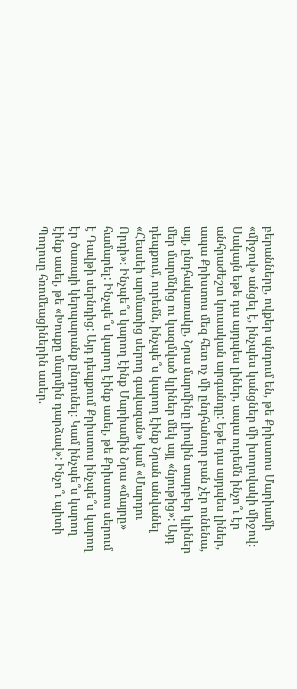բերանները, ովքեր պնդում են, թե Քրիստոս Մարիամի «միջով» անցել է, ինչպես կանցներ մի խողովակի միջով։ Սակայն եթե դա այդպես լիներ, ապա ուրեմն ինչո՞ւ էր անհրաժեշտ կուսական արգանդը: Եթե դա այդպես լիներ, ապա Քրիստոս մեզ հետ ոչ մի ընդհանուր բան չէր ունենա, այլ, ընդհակառակը, Նրա մարմինը լիովին տարբեր կլիներ մեր մարմնից ու կազմված կլիներ մեկ այլ «նյութից»: Այդ դեպքում, ուրեմն, ինչպե՞ս կարող էինք Նրան անվանել «Հեսսեի արմատից սերող գավազան» կամ «Մարդու Որդի»։ Ինչպե՞ս կարող էինք Մարիամին Նրա «մայրը» համարել: Ինչպե՞ս կարող էինք ասել, թե Քրիստոս սերում է Դավթի սերնդից: Այդ դեպքում Քրիստոս ինչպե՞ս կարող էր ծառայի կերպարանք ընդունել։ Կամ ինչպե՞ս կարող էինք ասել, թե «Խոսքը մարմին դարձավ»: Ինչո՞ւ պիտի Պողոսը հռոմեացիներին ասեր.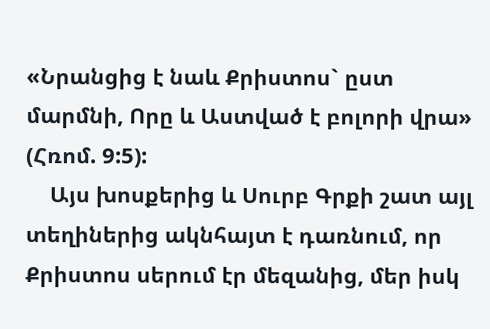«Նրանցից է նաև Քրիստոս` ըստ մարմնի, Որը և Աստված է բոլորի վրա» (Հռոմ. 9:5):
    Այս խոսքերից և Սուրբ Գրքի շատ այլ տեղիներից ակնհայտ է դառնում, որ Քրիստոս սերում էր մեզանից, մեր իսկ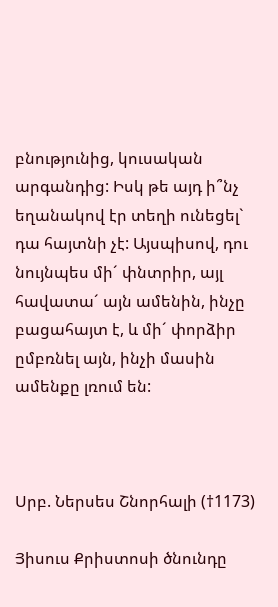բնությունից, կուսական արգանդից: Իսկ թե այդ ի՞նչ եղանակով էր տեղի ունեցել` դա հայտնի չէ: Այսպիսով, դու նույնպես մի´ փնտրիր, այլ հավատա´ այն ամենին, ինչը բացահայտ է, և մի´ փորձիր ըմբռնել այն, ինչի մասին ամենքը լռում են:



Սրբ. Ներսես Շնորհալի (†1173)

Յիսուս Քրիստոսի ծնունդը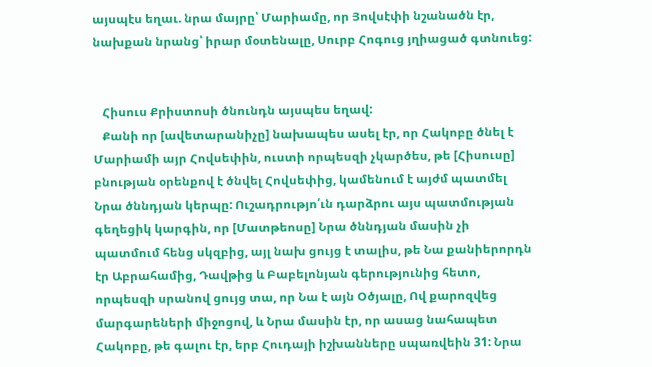այսպէս եղաւ. նրա մայրը՝ Մարիամը, որ Յովսէփի նշանածն էր, նախքան նրանց՝ իրար մօտենալը, Սուրբ Հոգուց յղիացած գտնուեց:


   Հիսուս Քրիստոսի ծնունդն այսպես եղավ:
   Քանի որ [ավետարանիչը] նախապես ասել էր, որ Հակոբը ծնել է Մարիամի այր Հովսեփին, ուստի որպեսզի չկարծես, թե [Հիսուսը] բնության օրենքով է ծնվել Հովսեփից, կամենում է այժմ պատմել Նրա ծննդյան կերպը: Ուշադրությո՛ւն դարձրու այս պատմության գեղեցիկ կարգին, որ [Մատթեոսը] Նրա ծննդյան մասին չի պատմում հենց սկզբից, այլ նախ ցույց է տալիս, թե Նա քանիերորդն էր Աբրահամից, Դավթից և Բաբելոնյան գերությունից հետո, որպեսզի սրանով ցույց տա, որ Նա է այն Օծյալը, Ով քարոզվեց մարգարեների միջոցով, և Նրա մասին էր, որ ասաց նահապետ Հակոբը, թե գալու էր, երբ Հուդայի իշխանները սպառվեին 31: Նրա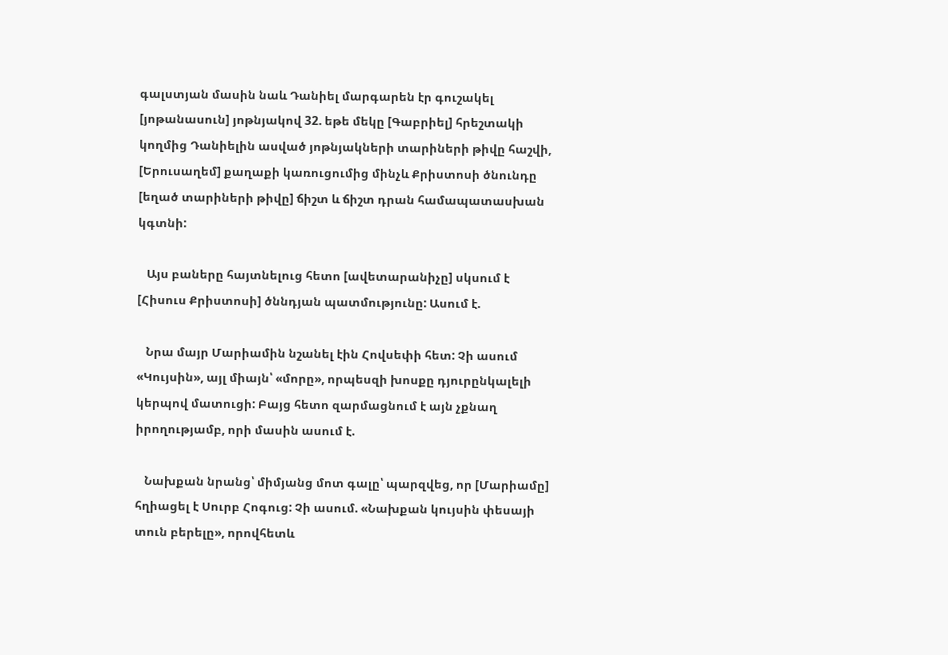գալստյան մասին նաև Դանիել մարգարեն էր գուշակել [յոթանասուն] յոթնյակով 32. եթե մեկը [Գաբրիել] հրեշտակի կողմից Դանիելին ասված յոթնյակների տարիների թիվը հաշվի, [Երուսաղեմ] քաղաքի կառուցումից մինչև Քրիստոսի ծնունդը [եղած տարիների թիվը] ճիշտ և ճիշտ դրան համապատասխան կգտնի:

   Այս բաները հայտնելուց հետո [ավետարանիչը] սկսում է [Հիսուս Քրիստոսի] ծննդյան պատմությունը: Ասում է.

   Նրա մայր Մարիամին նշանել էին Հովսեփի հետ: Չի ասում «Կույսին», այլ միայն՝ «մորը», որպեսզի խոսքը դյուրընկալելի կերպով մատուցի: Բայց հետո զարմացնում է այն չքնաղ իրողությամբ, որի մասին ասում է.

   Նախքան նրանց՝ միմյանց մոտ գալը՝ պարզվեց, որ [Մարիամը] հղիացել է Սուրբ Հոգուց: Չի ասում. «Նախքան կույսին փեսայի տուն բերելը», որովհետև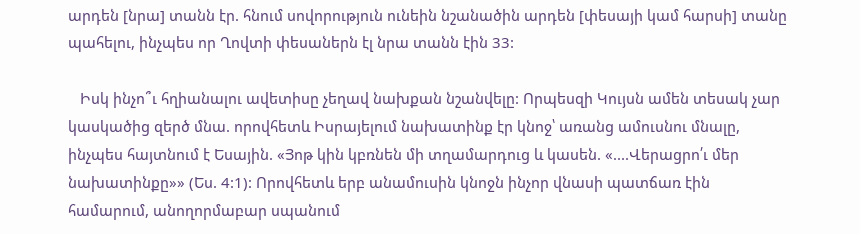արդեն [նրա] տանն էր. հնում սովորություն ունեին նշանածին արդեն [փեսայի կամ հարսի] տանը պահելու, ինչպես որ Ղովտի փեսաներն էլ նրա տանն էին 33:

   Իսկ ինչո՞ւ հղիանալու ավետիսը չեղավ նախքան նշանվելը: Որպեսզի Կույսն ամեն տեսակ չար կասկածից զերծ մնա. որովհետև Իսրայելում նախատինք էր կնոջ՝ առանց ամուսնու մնալը, ինչպես հայտնում է Եսային. «Յոթ կին կբռնեն մի տղամարդուց և կասեն. «....Վերացրո՛ւ մեր նախատինքը»» (Ես. 4:1): Որովհետև երբ անամուսին կնոջն ինչոր վնասի պատճառ էին համարում, անողորմաբար սպանում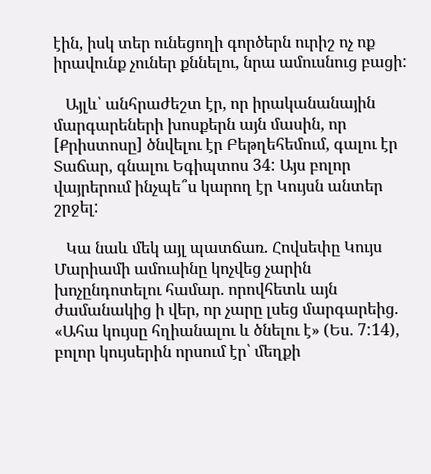էին, իսկ տեր ունեցողի գործերն ուրիշ ոչ ոք իրավունք չուներ քննելու, նրա ամուսնուց բացի:

   Այլև՝ անհրաժեշտ էր, որ իրականանային մարգարեների խոսքերն այն մասին, որ [Քրիստոսը] ծնվելու էր Բեթղեհեմում, գալու էր Տաճար, գնալու Եգիպտոս 34: Այս բոլոր վայրերում ինչպե՞ս կարող էր Կույսն անտեր շրջել:

   Կա նաև մեկ այլ պատճառ. Հովսեփը Կույս Մարիամի ամուսինը կոչվեց չարին խոչընդոտելու համար. որովհետև այն ժամանակից ի վեր, որ չարը լսեց մարգարեից. «Ահա կույսը հղիանալու և ծնելու է» (Ես. 7:14), բոլոր կույսերին որսում էր՝ մեղքի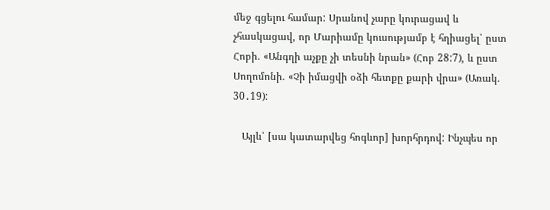մեջ գցելու համար: Սրանով չարը կուրացավ և չհասկացավ, որ Մարիամը կուսությամբ է հղիացել՝ ըստ Հոբի. «Անգղի աչքը չի տեսնի նրան» (Հոբ 28:7), և ըստ Սողոմոնի. «Չի իմացվի օձի հետքը քարի վրա» (Առակ. 30․19):

   Այլև՝ [սա կատարվեց հոգևոր] խորհրդով: Ինչպես որ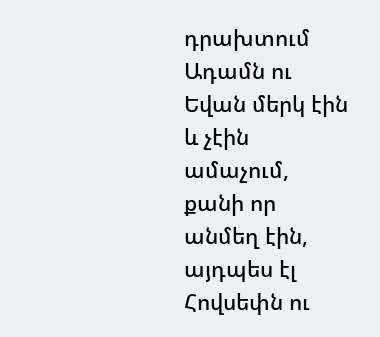դրախտում Ադամն ու Եվան մերկ էին և չէին ամաչում, քանի որ անմեղ էին, այդպես էլ Հովսեփն ու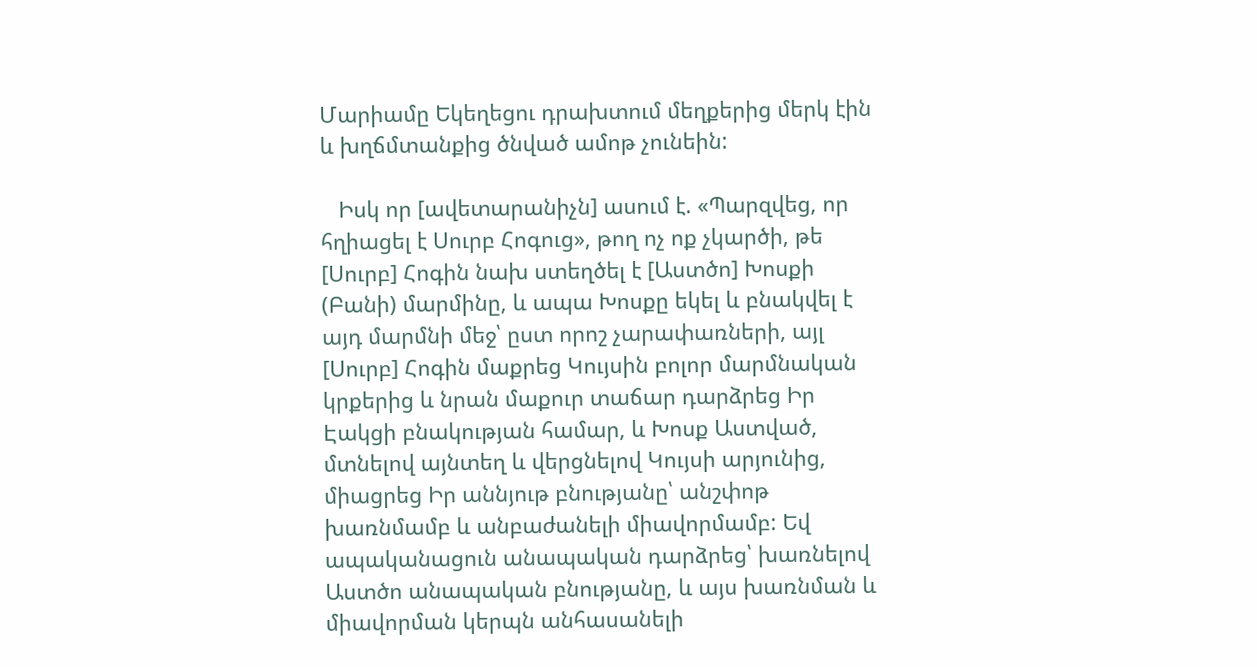Մարիամը Եկեղեցու դրախտում մեղքերից մերկ էին և խղճմտանքից ծնված ամոթ չունեին:

   Իսկ որ [ավետարանիչն] ասում է. «Պարզվեց, որ հղիացել է Սուրբ Հոգուց», թող ոչ ոք չկարծի, թե [Սուրբ] Հոգին նախ ստեղծել է [Աստծո] Խոսքի (Բանի) մարմինը, և ապա Խոսքը եկել և բնակվել է այդ մարմնի մեջ՝ ըստ որոշ չարափառների, այլ [Սուրբ] Հոգին մաքրեց Կույսին բոլոր մարմնական կրքերից և նրան մաքուր տաճար դարձրեց Իր Էակցի բնակության համար, և Խոսք Աստված, մտնելով այնտեղ և վերցնելով Կույսի արյունից, միացրեց Իր աննյութ բնությանը՝ անշփոթ խառնմամբ և անբաժանելի միավորմամբ: Եվ ապականացուն անապական դարձրեց՝ խառնելով Աստծո անապական բնությանը, և այս խառնման և միավորման կերպն անհասանելի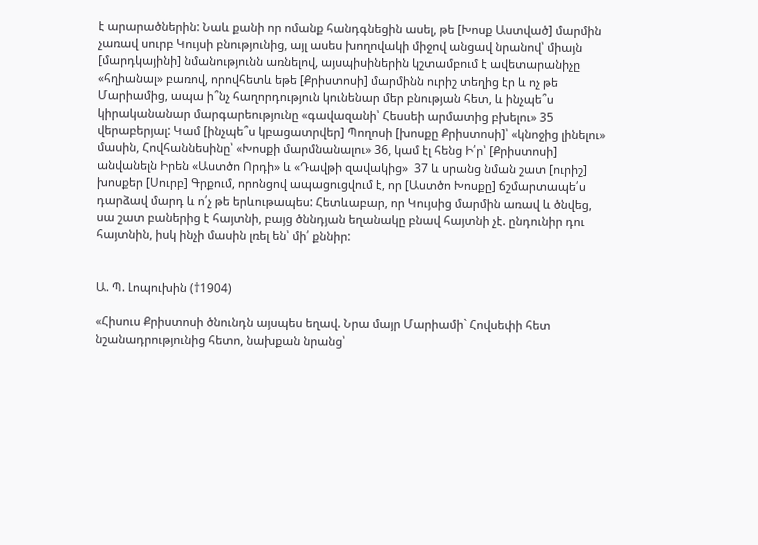է արարածներին: Նաև քանի որ ոմանք հանդգնեցին ասել, թե [Խոսք Աստված] մարմին չառավ սուրբ Կույսի բնությունից, այլ ասես խողովակի միջով անցավ նրանով՝ միայն [մարդկայինի] նմանությունն առնելով, այսպիսիներին կշտամբում է ավետարանիչը «հղիանալ» բառով, որովհետև եթե [Քրիստոսի] մարմինն ուրիշ տեղից էր և ոչ թե Մարիամից, ապա ի՞նչ հաղորդություն կունենար մեր բնության հետ, և ինչպե՞ս կիրականանար մարգարեությունը «գավազանի՝ Հեսսեի արմատից բխելու» 35 վերաբերյալ: Կամ [ինչպե՞ս կբացատրվեր] Պողոսի [խոսքը Քրիստոսի]՝ «կնոջից լինելու» մասին, Հովհաննեսինը՝ «Խոսքի մարմնանալու» 36, կամ էլ հենց Ի՛ր՝ [Քրիստոսի] անվանելն Իրեն «Աստծո Որդի» և «Դավթի զավակից»  37 և սրանց նման շատ [ուրիշ] խոսքեր [Սուրբ] Գրքում, որոնցով ապացուցվում է, որ [Աստծո Խոսքը] ճշմարտապե՛ս դարձավ մարդ և ո՛չ թե երևութապես: Հետևաբար, որ Կույսից մարմին առավ և ծնվեց, սա շատ բաներից է հայտնի, բայց ծննդյան եղանակը բնավ հայտնի չէ. ընդունիր դու հայտնին, իսկ ինչի մասին լռել են՝ մի՛ քննիր:


Ա. Պ. Լոպուխին (†1904)

«Հիսուս Քրիստոսի ծնունդն այսպես եղավ. Նրա մայր Մարիամի` Հովսեփի հետ նշանադրությունից հետո, նախքան նրանց՝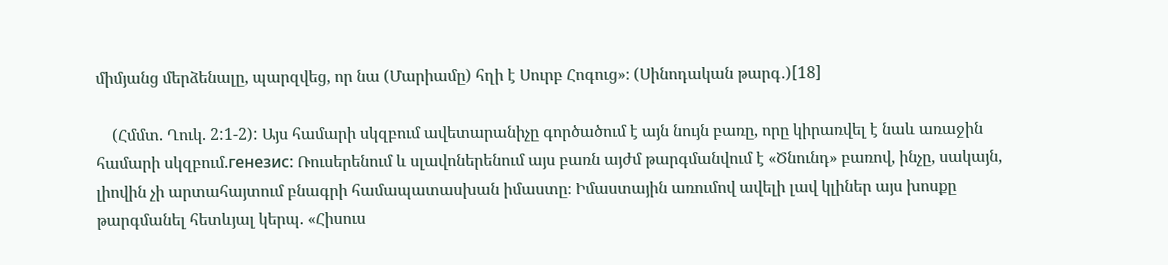միմյանց մերձենալը, պարզվեց, որ նա (Մարիամը) հղի է Սուրբ Հոգուց»։ (Սինոդական թարգ․)[18]

    (Հմմտ. Ղուկ. 2:1-2): Այս համարի սկզբում ավետարանիչը գործածում է այն նույն բառը, որը կիրառվել է նաև առաջին համարի սկզբում.генезис: Ռուսերենում և սլավոներենում այս բառն այժմ թարգմանվում է «Ծնունդ» բառով, ինչը, սակայն, լիովին չի արտահայտում բնագրի համապատասխան իմաստը։ Իմաստային առումով ավելի լավ կլիներ այս խոսքը թարգմանել հետևյալ կերպ. «Հիսուս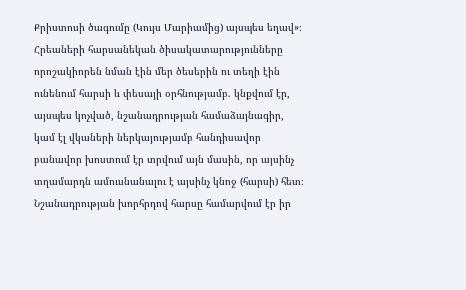Քրիստոսի ծագումը (Կույս Մարիամից) այսպես եղավ»։
Հրեաների հարսանեկան ծիսակատարությունները որոշակիորեն նման էին մեր ծեսերին ու տեղի էին ունենում հարսի և փեսայի օրհնությամբ. կնքվում էր, այսպես կոչված, նշանադրության համաձայնագիր, կամ էլ վկաների ներկայությամբ հանդիսավոր բանավոր խոստում էր տրվում այն մասին, որ այսինչ տղամարդն ամուսնանալու է այսինչ կնոջ (հարսի) հետ։ Նշանադրության խորհրդով հարսը համարվում էր իր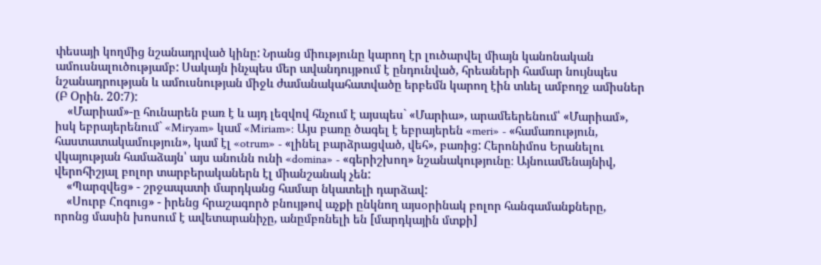փեսայի կողմից նշանադրված կինը: Նրանց միությունը կարող էր լուծարվել միայն կանոնական ամուսնալուծությամբ: Սակայն ինչպես մեր ավանդույթում է ընդունված, հրեաների համար նույնպես նշանադրության և ամուսնության միջև ժամանակահատվածը երբեմն կարող էին տևել ամբողջ ամիսներ (Բ Օրին. 20:7):
    «Մարիամ»-ը հունարեն բառ է և այդ լեզվով հնչում է այսպես` «Մարիա», արամեերենում՝ «Մարիամ», իսկ եբրայերենում` «Miryam» կամ «Miriam»: Այս բառը ծագել է եբրայերեն «meri» - «համառություն, հաստատակամություն», կամ էլ «otrum» - «լինել բարձրացված, վեհ», բառից: Հերոնիմոս Երանելու վկայության համաձայն՝ այս անունն ունի «domina» - «գերիշխող» նշանակությունը։ Այնուամենայնիվ, վերոհիշյալ բոլոր տարբերականերն էլ միանշանակ չեն:
    «Պարզվեց» - շրջապատի մարդկանց համար նկատելի դարձավ:
    «Սուրբ Հոգուց» - իրենց հրաշագործ բնույթով աչքի ընկնող այսօրինակ բոլոր հանգամանքները, որոնց մասին խոսում է ավետարանիչը, անըմբռնելի են [մարդկային մտքի]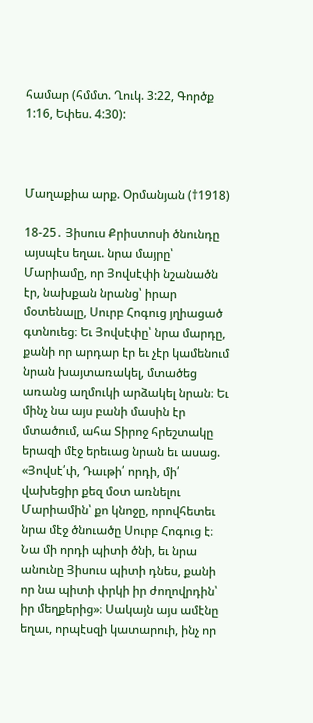համար (հմմտ. Ղուկ. 3:22, Գործք 1:16, Եփես. 4:30):



Մաղաքիա արք. Օրմանյան (†1918)

18-25․ Յիսուս Քրիստոսի ծնունդը այսպէս եղաւ. նրա մայրը՝ Մարիամը, որ Յովսէփի նշանածն էր, նախքան նրանց՝ իրար մօտենալը, Սուրբ Հոգուց յղիացած գտնուեց։ Եւ Յովսէփը՝ նրա մարդը, քանի որ արդար էր եւ չէր կամենում նրան խայտառակել, մտածեց առանց աղմուկի արձակել նրան։ Եւ մինչ նա այս բանի մասին էր մտածում, ահա Տիրոջ հրեշտակը երազի մէջ երեւաց նրան եւ ասաց. «Յովսէ՛փ, Դաւթի՛ որդի, մի՛ վախեցիր քեզ մօտ առնելու Մարիամին՝ քո կնոջը, որովհետեւ նրա մէջ ծնուածը Սուրբ Հոգուց է։ Նա մի որդի պիտի ծնի, եւ նրա անունը Յիսուս պիտի դնես, քանի որ նա պիտի փրկի իր ժողովրդին՝ իր մեղքերից»։ Սակայն այս ամէնը եղաւ, որպէսզի կատարուի, ինչ որ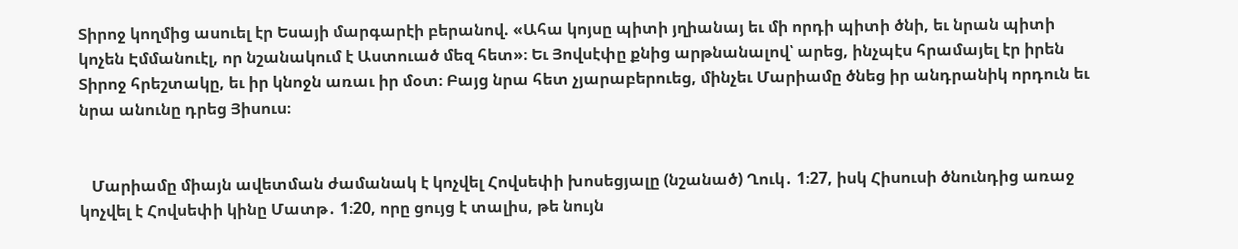Տիրոջ կողմից ասուել էր Եսայի մարգարէի բերանով. «Ահա կոյսը պիտի յղիանայ եւ մի որդի պիտի ծնի, եւ նրան պիտի կոչեն Էմմանուէլ, որ նշանակում է Աստուած մեզ հետ»։ Եւ Յովսէփը քնից արթնանալով՝ արեց, ինչպէս հրամայել էր իրեն Տիրոջ հրեշտակը, եւ իր կնոջն առաւ իր մօտ։ Բայց նրա հետ չյարաբերուեց, մինչեւ Մարիամը ծնեց իր անդրանիկ որդուն եւ նրա անունը դրեց Յիսուս։


   Մարիամը միայն ավետման ժամանակ է կոչվել Հովսեփի խոսեցյալը (նշանած) Ղուկ․ 1։27, իսկ Հիսուսի ծնունդից առաջ կոչվել է Հովսեփի կինը Մատթ․ 1։20, որը ցույց է տալիս, թե նույն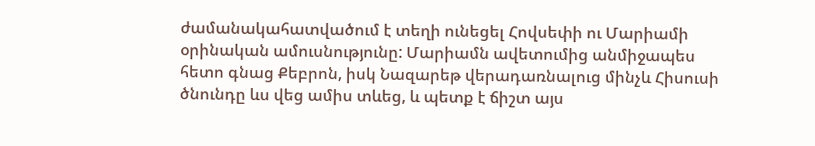ժամանակահատվածում է տեղի ունեցել Հովսեփի ու Մարիամի օրինական ամուսնությունը: Մարիամն ավետումից անմիջապես հետո գնաց Քեբրոն, իսկ Նազարեթ վերադառնալուց մինչև Հիսուսի ծնունդը ևս վեց ամիս տևեց, և պետք է ճիշտ այս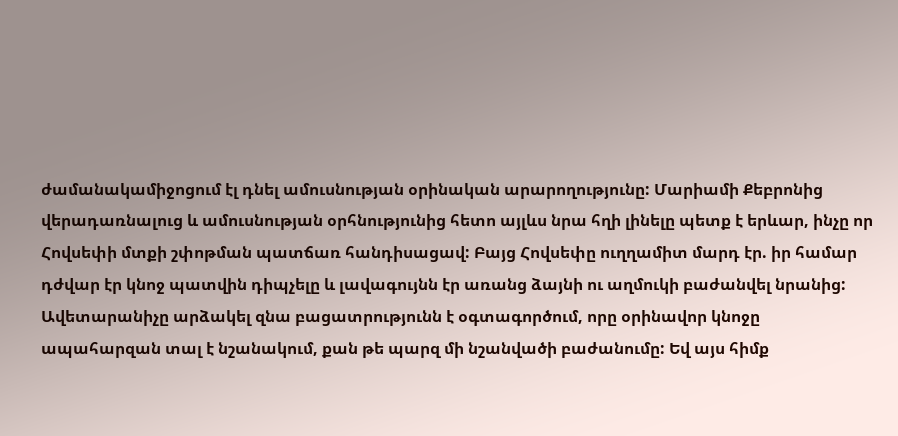ժամանակամիջոցում էլ դնել ամուսնության օրինական արարողությունը: Մարիամի Քեբրոնից վերադառնալուց և ամուսնության օրհնությունից հետո այլևս նրա հղի լինելը պետք է երևար, ինչը որ Հովսեփի մտքի շփոթման պատճառ հանդիսացավ: Բայց Հովսեփը ուղղամիտ մարդ էր. իր համար դժվար էր կնոջ պատվին դիպչելը և լավագույնն էր առանց ձայնի ու աղմուկի բաժանվել նրանից:
Ավետարանիչը արձակել զնա բացատրությունն է օգտագործում, որը օրինավոր կնոջը ապահարզան տալ է նշանակում, քան թե պարզ մի նշանվածի բաժանումը: Եվ այս հիմք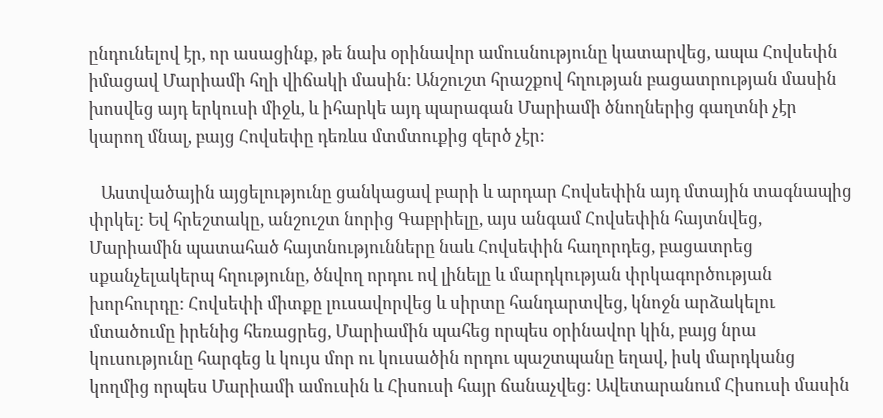ընդունելով էր, որ ասացինք, թե նախ օրինավոր ամուսնությունը կատարվեց, ապա Հովսեփն իմացավ Մարիամի հղի վիճակի մասին: Անշուշտ հրաշքով հղության բացատրության մասին խոսվեց այդ երկուսի միջև, և իհարկե այդ պարագան Մարիամի ծնողներից գաղտնի չէր կարող մնալ, բայց Հովսեփը դեռևս մտմտուքից զերծ չէր:

   Աստվածային այցելությունը ցանկացավ բարի և արդար Հովսեփին այդ մտային տագնապից փրկել: Եվ հրեշտակը, անշուշտ նորից Գաբրիելը, այս անգամ Հովսեփին հայտնվեց, Մարիամին պատահած հայտնությունները նաև Հովսեփին հաղորդեց, բացատրեց սքանչելակերպ հղությունը, ծնվող որդու ով լինելը և մարդկության փրկագործության խորհուրդը: Հովսեփի միտքը լուսավորվեց և սիրտը հանդարտվեց, կնոջն արձակելու մտածումը իրենից հեռացրեց, Մարիամին պահեց որպես օրինավոր կին, բայց նրա կուսությունը հարգեց և կույս մոր ու կուսածին որդու պաշտպանը եղավ, իսկ մարդկանց կողմից որպես Մարիամի ամուսին և Հիսուսի հայր ճանաչվեց: Ավետարանում Հիսուսի մասին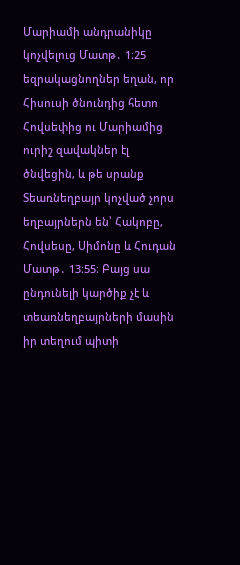Մարիամի անդրանիկը կոչվելուց Մատթ․ 1։25 եզրակացնողներ եղան, որ Հիսուսի ծնունդից հետո Հովսեփից ու Մարիամից ուրիշ զավակներ էլ ծնվեցին, և թե սրանք Տեառնեղբայր կոչված չորս եղբայրներն են՝ Հակոբը, Հովսեսը, Սիմոնը և Հուդան Մատթ․ 13։55։ Բայց սա ընդունելի կարծիք չէ և տեառնեղբայրների մասին իր տեղում պիտի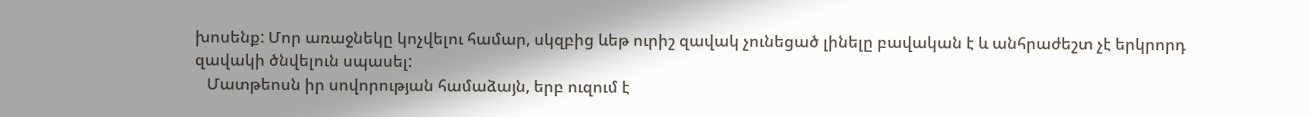խոսենք: Մոր առաջնեկը կոչվելու համար, սկզբից ևեթ ուրիշ զավակ չունեցած լինելը բավական է և անհրաժեշտ չէ երկրորդ զավակի ծնվելուն սպասել:
   Մատթեոսն իր սովորության համաձայն, երբ ուզում է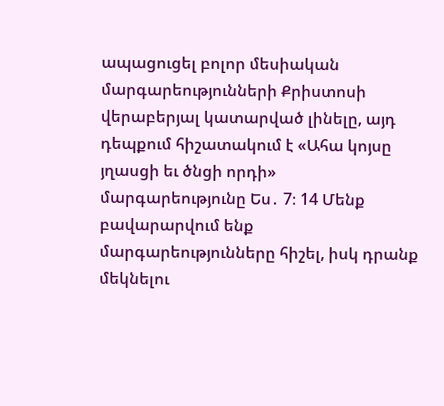ապացուցել բոլոր մեսիական մարգարեությունների Քրիստոսի վերաբերյալ կատարված լինելը, այդ դեպքում հիշատակում է «Ահա կոյսը յղասցի եւ ծնցի որդի» մարգարեությունը Ես․ 7։ 14 Մենք բավարարվում ենք մարգարեությունները հիշել, իսկ դրանք մեկնելու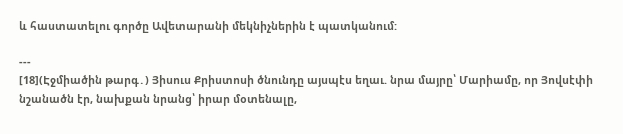և հաստատելու գործը Ավետարանի մեկնիչներին է պատկանում:

---
[18](Էջմիածին թարգ․) Յիսուս Քրիստոսի ծնունդը այսպէս եղաւ. նրա մայրը՝ Մարիամը, որ Յովսէփի նշանածն էր, նախքան նրանց՝ իրար մօտենալը,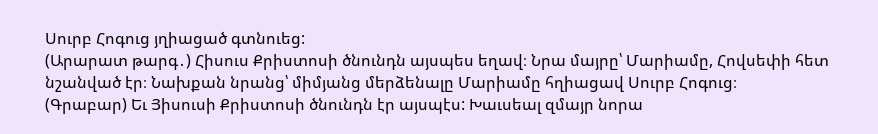Սուրբ Հոգուց յղիացած գտնուեց:
(Արարատ թարգ․) Հիսուս Քրիստոսի ծնունդն այսպես եղավ։ Նրա մայրը՝ Մարիամը, Հովսեփի հետ նշանված էր։ Նախքան նրանց՝ միմյանց մերձենալը Մարիամը հղիացավ Սուրբ Հոգուց։
(Գրաբար) Եւ Յիսուսի Քրիստոսի ծնունդն էր այսպէս: Խաւսեալ զմայր նորա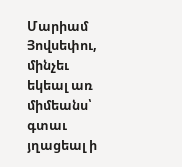Մարիամ Յովսեփու, մինչեւ եկեալ առ միմեանս՝ գտաւ յղացեալ ի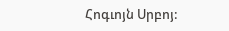Հոգւոյն Սրբոյ: